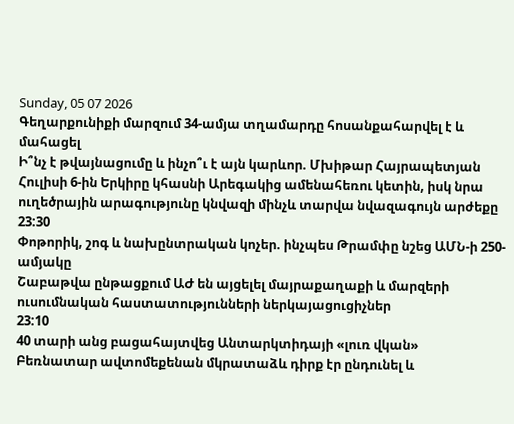Sunday, 05 07 2026
Գեղարքունիքի մարզում 34-ամյա տղամարդը հոսանքահարվել է և մահացել
Ի՞նչ է թվայնացումը և ինչո՞ւ է այն կարևոր. Մխիթար Հայրապետյան
Հուլիսի 6-ին Երկիրը կհասնի Արեգակից ամենահեռու կետին, իսկ նրա ուղեծրային արագությունը կնվազի մինչև տարվա նվազագույն արժեքը
23:30
Փոթորիկ, շոգ և նախընտրական կոչեր. ինչպես Թրամփը նշեց ԱՄՆ-ի 250-ամյակը
Շաբաթվա ընթացքում ԱԺ են այցելել մայրաքաղաքի և մարզերի ուսումնական հաստատությունների ներկայացուցիչներ
23:10
40 տարի անց բացահայտվեց Անտարկտիդայի «լուռ վկան»
Բեռնատար ավտոմեքենան մկրատաձև դիրք էր ընդունել և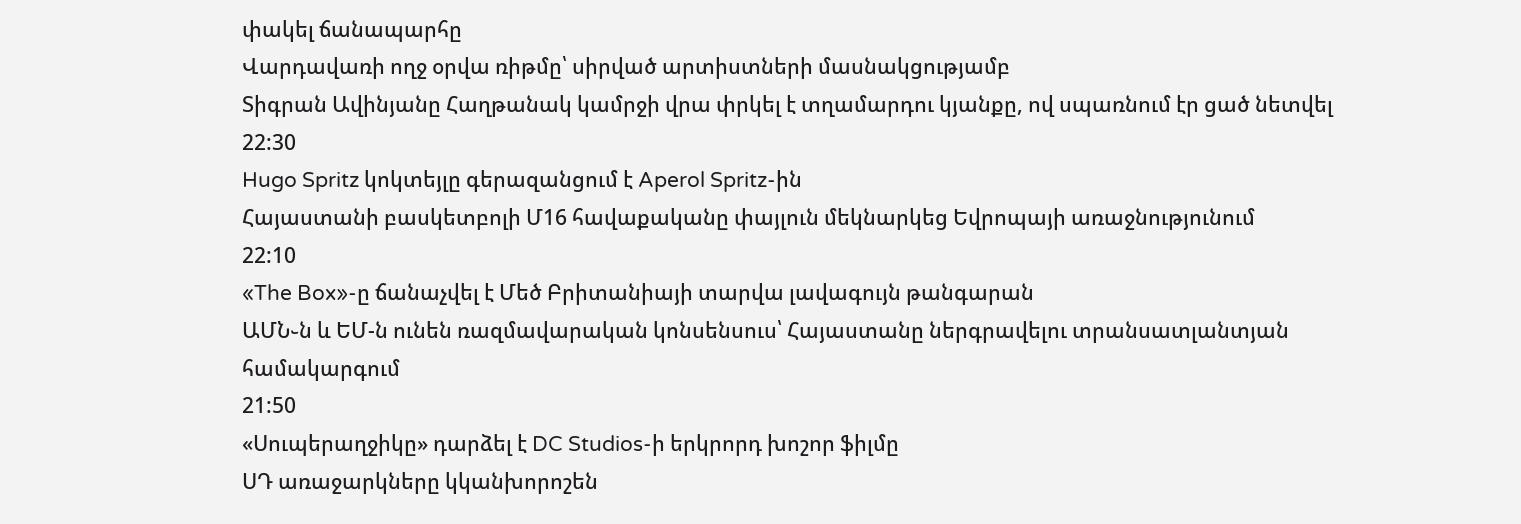փակել ճանապարհը
Վարդավառի ողջ օրվա ռիթմը՝ սիրված արտիստների մասնակցությամբ
Տիգրան Ավինյանը Հաղթանակ կամրջի վրա փրկել է տղամարդու կյանքը, ով սպառնում էր ցած նետվել
22:30
Hugo Spritz կոկտեյլը գերազանցում է Aperol Spritz-ին
Հայաստանի բասկետբոլի Մ16 հավաքականը փայլուն մեկնարկեց Եվրոպայի առաջնությունում
22:10
«The Box»-ը ճանաչվել է Մեծ Բրիտանիայի տարվա լավագույն թանգարան
ԱՄՆ֊ն և ԵՄ-ն ունեն ռազմավարական կոնսենսուս՝ Հայաստանը ներգրավելու տրանսատլանտյան համակարգում
21:50
«Սուպերաղջիկը» դարձել է DC Studios-ի երկրորդ խոշոր ֆիլմը
ՍԴ առաջարկները կկանխորոշեն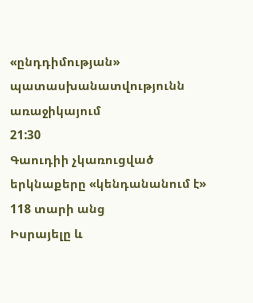«ընդդիմության» պատասխանատվությունն առաջիկայում
21:30
Գաուդիի չկառուցված երկնաքերը «կենդանանում է» 118 տարի անց
Իսրայելը և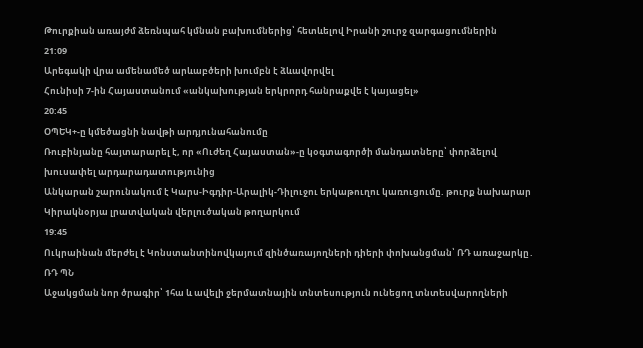Թուրքիան առայժմ ձեռնպահ կմնան բախումներից՝ հետևելով Իրանի շուրջ զարգացումներին
21:09
Արեգակի վրա ամենամեծ արևաբծերի խումբն է ձևավորվել
Հունիսի 7-ին Հայաստանում «անկախության երկրորդ հանրաքվե է կայացել»
20:45
ՕՊԵԿ+-ը կմեծացնի նավթի արդյունահանումը
Ռուբինյանը հայտարարել է, որ «Ուժեղ Հայաստան»-ը կօգտագործի մանդատները՝ փորձելով խուսափել արդարադատությունից
Անկարան շարունակում է Կարս-Իգդիր-Արալիկ-Դիլուջու երկաթուղու կառուցումը. թուրք նախարար
Կիրակնօրյա լրատվական վերլուծական թողարկում
19:45
Ուկրաինան մերժել է Կոնստանտինովկայում զինծառայողների դիերի փոխանցման՝ ՌԴ առաջարկը․ ՌԴ ՊՆ
Աջակցման նոր ծրագիր՝ 1հա և ավելի ջերմատնային տնտեսություն ունեցող տնտեսվարողների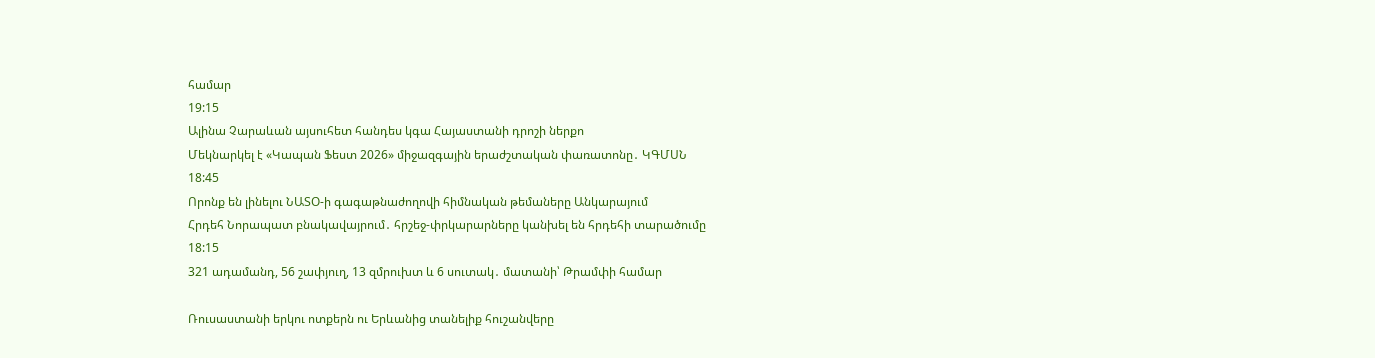համար
19:15
Ալինա Չարաևան այսուհետ հանդես կգա Հայաստանի դրոշի ներքո
Մեկնարկել է «Կապան Ֆեստ 2026» միջազգային երաժշտական փառատոնը․ ԿԳՄՍՆ
18:45
Որոնք են լինելու ՆԱՏՕ-ի գագաթնաժողովի հիմնական թեմաները Անկարայում
Հրդեհ Նորապատ բնակավայրում․ հրշեջ-փրկարարները կանխել են հրդեհի տարածումը
18:15
321 ադամանդ, 56 շափյուղ, 13 զմրուխտ և 6 սուտակ․ մատանի՝ Թրամփի համար

Ռուսաստանի երկու ոտքերն ու Երևանից տանելիք հուշանվերը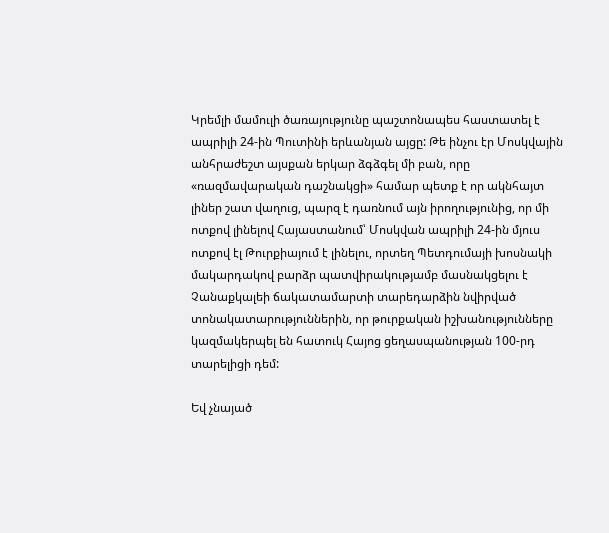Կրեմլի մամուլի ծառայությունը պաշտոնապես հաստատել է ապրիլի 24-ին Պուտինի երևանյան այցը: Թե ինչու էր Մոսկվային անհրաժեշտ այսքան երկար ձգձգել մի բան, որը «ռազմավարական դաշնակցի» համար պետք է որ ակնհայտ լիներ շատ վաղուց, պարզ է դառնում այն իրողությունից, որ մի ոտքով լինելով Հայաստանում՝ Մոսկվան ապրիլի 24-ին մյուս ոտքով էլ Թուրքիայում է լինելու, որտեղ Պետդումայի խոսնակի մակարդակով բարձր պատվիրակությամբ մասնակցելու է Չանաքկալեի ճակատամարտի տարեդարձին նվիրված տոնակատարություններին, որ թուրքական իշխանությունները կազմակերպել են հատուկ Հայոց ցեղասպանության 100-րդ տարելիցի դեմ:

Եվ չնայած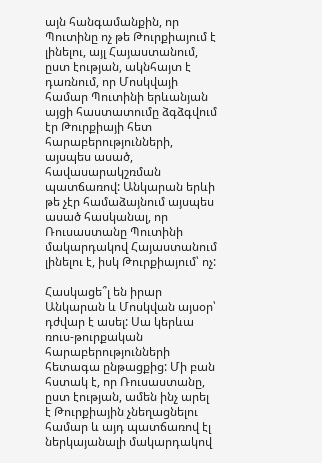այն հանգամանքին, որ Պուտինը ոչ թե Թուրքիայում է լինելու, այլ Հայաստանում, ըստ էության, ակնհայտ է դառնում, որ Մոսկվայի համար Պուտինի երևանյան այցի հաստատումը ձգձգվում էր Թուրքիայի հետ հարաբերությունների, այսպես ասած, հավասարակշռման պատճառով: Անկարան երևի թե չէր համաձայնում այսպես ասած հասկանալ, որ Ռուսաստանը Պուտինի մակարդակով Հայաստանում լինելու է, իսկ Թուրքիայում՝ ոչ:

Հասկացե՞լ են իրար Անկարան և Մոսկվան այսօր՝ դժվար է ասել: Սա կերևա ռուս-թուրքական հարաբերությունների հետագա ընթացքից: Մի բան հստակ է, որ Ռուսաստանը, ըստ էության, ամեն ինչ արել է Թուրքիային չնեղացնելու համար և այդ պատճառով էլ ներկայանալի մակարդակով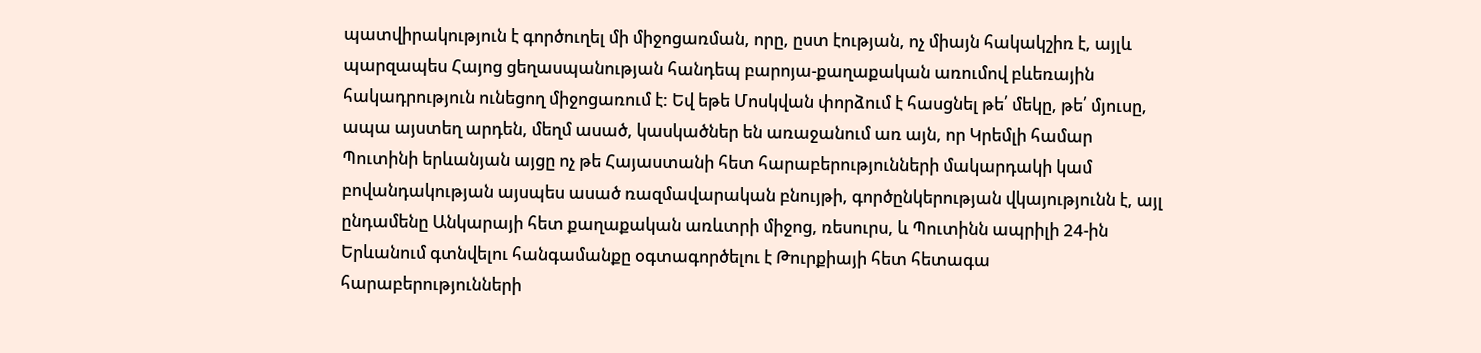պատվիրակություն է գործուղել մի միջոցառման, որը, ըստ էության, ոչ միայն հակակշիռ է, այլև պարզապես Հայոց ցեղասպանության հանդեպ բարոյա-քաղաքական առումով բևեռային հակադրություն ունեցող միջոցառում է: Եվ եթե Մոսկվան փորձում է հասցնել թե՛ մեկը, թե՛ մյուսը, ապա այստեղ արդեն, մեղմ ասած, կասկածներ են առաջանում առ այն, որ Կրեմլի համար Պուտինի երևանյան այցը ոչ թե Հայաստանի հետ հարաբերությունների մակարդակի կամ բովանդակության այսպես ասած ռազմավարական բնույթի, գործընկերության վկայությունն է, այլ ընդամենը Անկարայի հետ քաղաքական առևտրի միջոց, ռեսուրս, և Պուտինն ապրիլի 24-ին Երևանում գտնվելու հանգամանքը օգտագործելու է Թուրքիայի հետ հետագա հարաբերությունների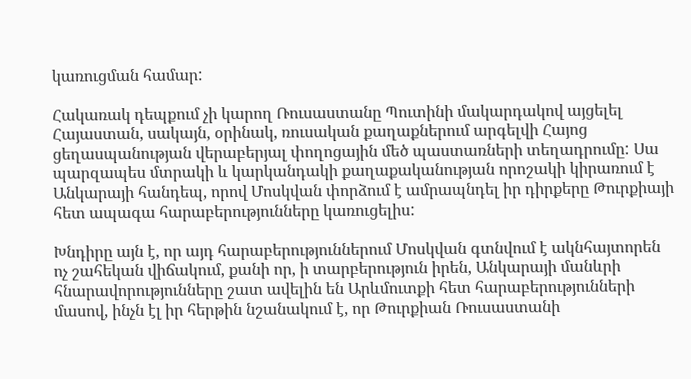կառուցման համար:

Հակառակ դեպքում չի կարող Ռուսաստանը Պուտինի մակարդակով այցելել Հայաստան, սակայն, օրինակ, ռուսական քաղաքներում արգելվի Հայոց ցեղասպանության վերաբերյալ փողոցային մեծ պաստառների տեղադրումը: Սա պարզապես մտրակի և կարկանդակի քաղաքականության որոշակի կիրառում է Անկարայի հանդեպ, որով Մոսկվան փորձում է ամրապնդել իր դիրքերը Թուրքիայի հետ ապագա հարաբերությունները կառուցելիս:

Խնդիրը այն է, որ այդ հարաբերություններում Մոսկվան գտնվում է ակնհայտորեն ոչ շահեկան վիճակում, քանի որ, ի տարբերություն իրեն, Անկարայի մանևրի հնարավորությունները շատ ավելին են Արևմուտքի հետ հարաբերությունների մասով, ինչն էլ իր հերթին նշանակում է, որ Թուրքիան Ռուսաստանի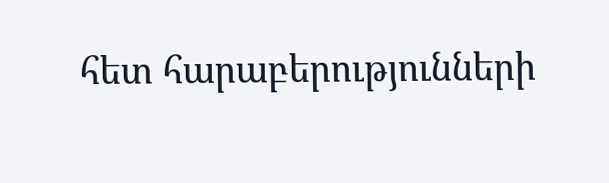հետ հարաբերությունների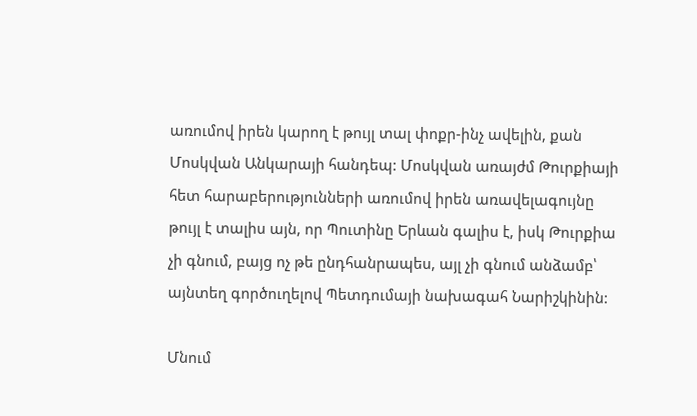առումով իրեն կարող է թույլ տալ փոքր-ինչ ավելին, քան Մոսկվան Անկարայի հանդեպ: Մոսկվան առայժմ Թուրքիայի հետ հարաբերությունների առումով իրեն առավելագույնը թույլ է տալիս այն, որ Պուտինը Երևան գալիս է, իսկ Թուրքիա չի գնում, բայց ոչ թե ընդհանրապես, այլ չի գնում անձամբ՝ այնտեղ գործուղելով Պետդումայի նախագահ Նարիշկինին:

Մնում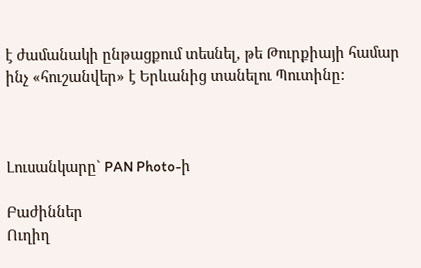է ժամանակի ընթացքում տեսնել, թե Թուրքիայի համար ինչ «հուշանվեր» է Երևանից տանելու Պուտինը:



Լուսանկարը` PAN Photo-ի

Բաժիններ
Ուղիղ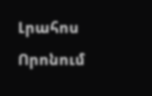Լրահոս
Որոնում